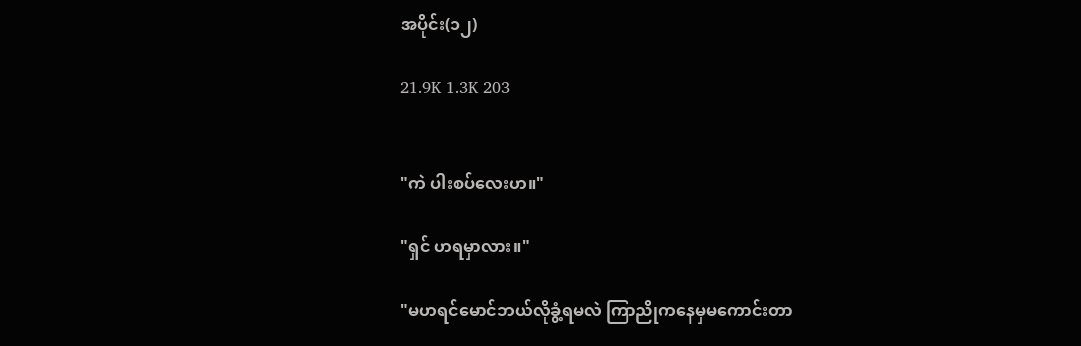အပိုင်း(၁၂)

21.9K 1.3K 203


"ကဲ ပါးစပ်လေးဟ။"

"ရှင် ဟရမှာလား။"

"မဟရင်မောင်ဘယ်လိုခွံ့ရမလဲ ကြာညိုကနေမှမကောင်းတာ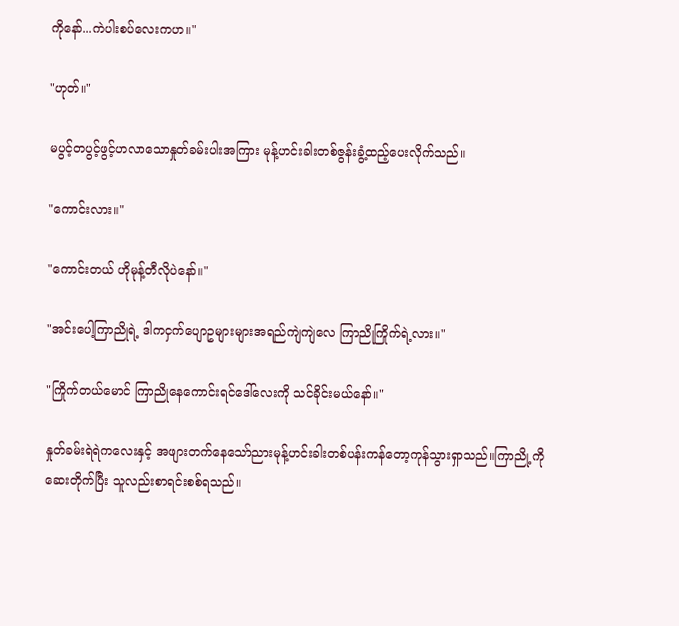ကိုနော်...ကဲပါးစပ်လေးကဟ။"

"ဟုတ်။"

မပွင့်တပွင့်ဖွင့်ဟလာသောနှုတ်ခမ်းပါးအကြား မုန့်ဟင်းခါးတစ်ဇွန်းခွံ့ထည့်ပေးလိုက်သည်။

"ကောင်းလား။"

"ကောင်းတယ် ဟိုမုန့်တီလိုပဲနော်။"

"အင်းပေါ့ကြာညိုရဲ့ ဒါကငှက်ပျောဥများများအရည်ကျဲကျဲလေ ကြာညိုကြိုက်ရဲ့လား။"

"ကြိုက်တယ်မောင် ကြာညိုနေကောင်းရင်ဒေါ်လေးကို သင်ခိုင်းမယ်နော်။"

နှုတ်ခမ်းရဲရဲကလေးနှင့် အဖျားတက်နေသော်ညားမုန့်ဟင်းခါးတစ်ပန်းကန်တော့ကုန်သွားရှာသည်။ကြာညို့ကိုဆေးတိုက်ပြီး သူလည်းစာရင်းစစ်ရသည်။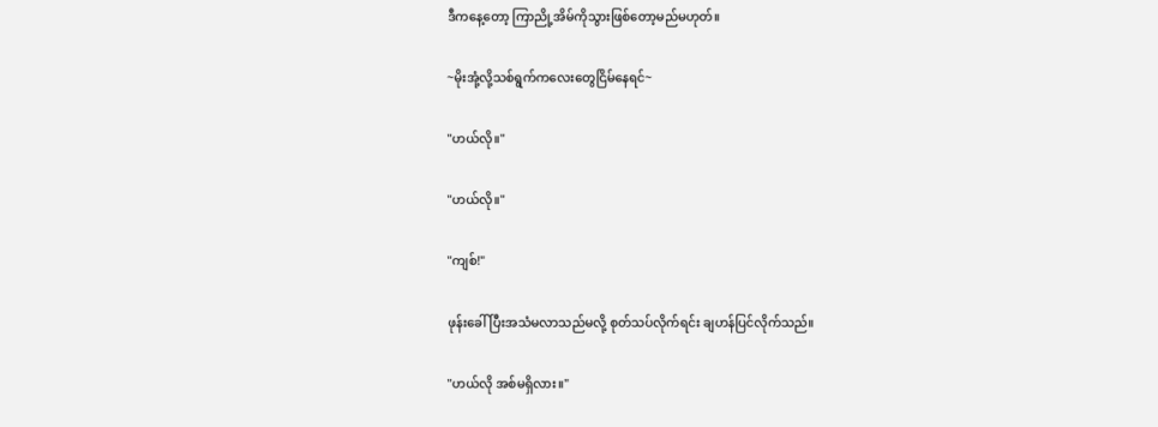ဒီကနေ့တော့ ကြာညို့အိမ်ကိုသွားဖြစ်တော့မည်မဟုတ်။

~မိုးအုံ့လို့သစ်ရွက်ကလေးတွေငြိမ်နေရင်~

"ဟယ်လို။"

"ဟယ်လို။"

"ကျစ်!"

ဖုန်းခေါ်ပြီးအသံမလာသည်မလို့ စုတ်သပ်လိုက်ရင်း ချဟန်ပြင်လိုက်သည်။

"ဟယ်လို အစ်မရှိလား။"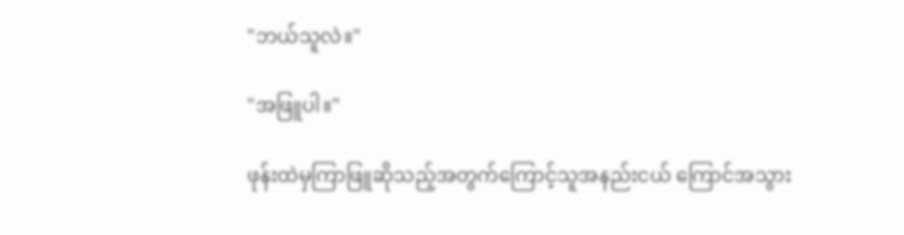"ဘယ်သူလဲ။"

"အဖြူပါ။"

ဖုန်းထဲမှကြာဖြူဆိုသည့်အတွက်ကြောင့်သူအနည်းငယ် ကြောင်အသွား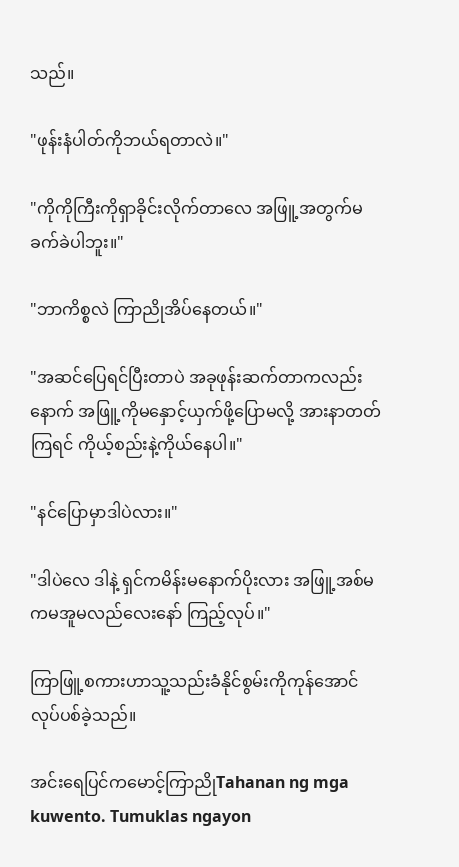သည်။

"ဖုန်းနံပါတ်ကိုဘယ်ရတာလဲ။"

"ကိုကိုကြီးကိုရှာခိုင်းလိုက်တာလေ အဖြူ့အတွက်မခက်ခဲပါဘူး။"

"ဘာကိစ္စလဲ ကြာညိုအိပ်နေတယ်။"

"အဆင်ပြေရင်ပြီးတာပဲ အခုဖုန်းဆက်တာကလည်းနောက် အဖြူ့ကိုမနှောင့်ယှက်ဖို့ပြောမလို့ အားနာတတ်ကြရင် ကိုယ့်စည်းနဲ့ကိုယ်နေပါ။"

"နင်ပြောမှာဒါပဲလား။"

"ဒါပဲလေ ဒါနဲ့ ရှင်ကမိန်းမနောက်ပိုးလား အဖြူ့အစ်မကမအူမလည်လေးနော် ကြည့်လုပ်။"

ကြာဖြူ့စကားဟာသူ့သည်းခံနိုင်စွမ်းကိုကုန်အောင်လုပ်ပစ်ခဲ့သည်။

အင်းရေပြင်ကမောင့်ကြာညိုTahanan ng mga kuwento. Tumuklas ngayon